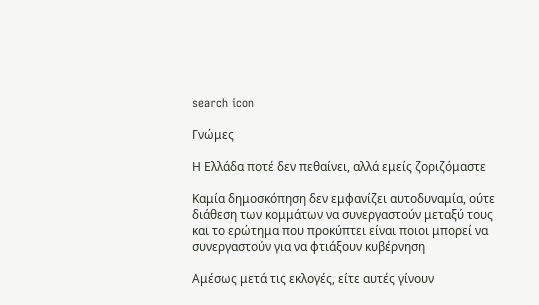search icon

Γνώμες

Η Ελλάδα ποτέ δεν πεθαίνει, αλλά εμείς ζοριζόμαστε

Καμία δημοσκόπηση δεν εμφανίζει αυτοδυναμία, ούτε διάθεση των κομμάτων να συνεργαστούν μεταξύ τους και το ερώτημα που προκύπτει είναι ποιοι μπορεί να συνεργαστούν για να φτιάξουν κυβέρνηση

Αμέσως μετά τις εκλογές, είτε αυτές γίνουν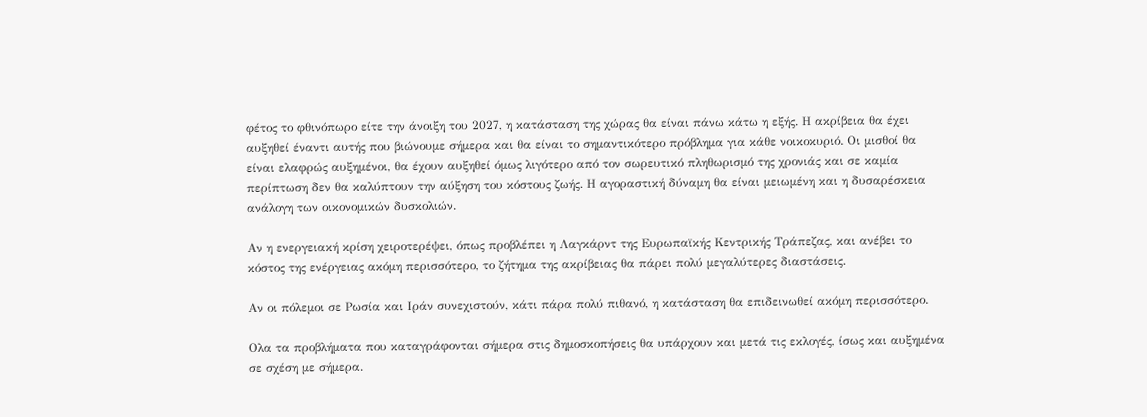φέτος το φθινόπωρο είτε την άνοιξη του 2027, η κατάσταση της χώρας θα είναι πάνω κάτω η εξής. Η ακρίβεια θα έχει αυξηθεί έναντι αυτής που βιώνουμε σήμερα και θα είναι το σημαντικότερο πρόβλημα για κάθε νοικοκυριό. Οι μισθοί θα είναι ελαφρώς αυξημένοι, θα έχουν αυξηθεί όμως λιγότερο από τον σωρευτικό πληθωρισμό της χρονιάς και σε καμία περίπτωση δεν θα καλύπτουν την αύξηση του κόστους ζωής. Η αγοραστική δύναμη θα είναι μειωμένη και η δυσαρέσκεια ανάλογη των οικονομικών δυσκολιών.

Αν η ενεργειακή κρίση χειροτερέψει, όπως προβλέπει η Λαγκάρντ της Ευρωπαϊκής Κεντρικής Τράπεζας, και ανέβει το κόστος της ενέργειας ακόμη περισσότερο, το ζήτημα της ακρίβειας θα πάρει πολύ μεγαλύτερες διαστάσεις.

Αν οι πόλεμοι σε Ρωσία και Ιράν συνεχιστούν, κάτι πάρα πολύ πιθανό, η κατάσταση θα επιδεινωθεί ακόμη περισσότερο.

Ολα τα προβλήματα που καταγράφονται σήμερα στις δημοσκοπήσεις θα υπάρχουν και μετά τις εκλογές, ίσως και αυξημένα σε σχέση με σήμερα.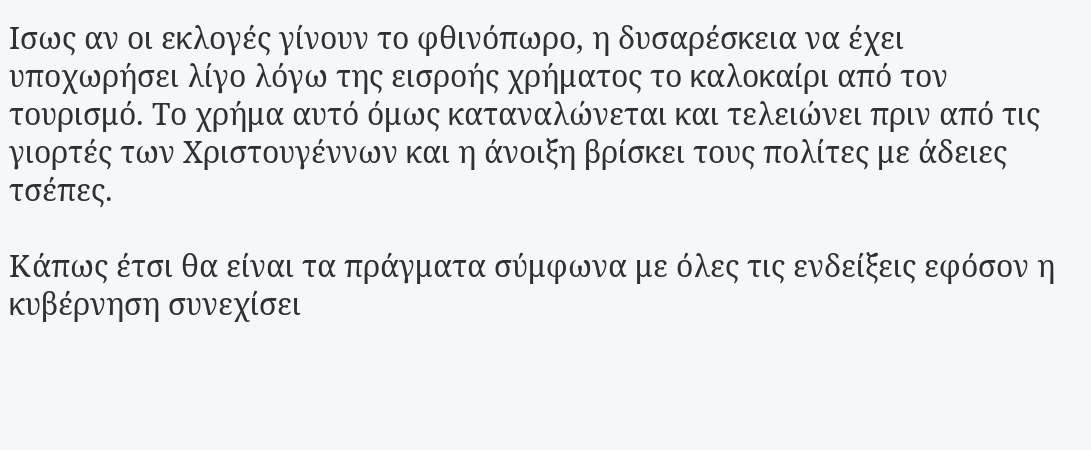Ισως αν οι εκλογές γίνουν το φθινόπωρο, η δυσαρέσκεια να έχει υποχωρήσει λίγο λόγω της εισροής χρήματος το καλοκαίρι από τον τουρισμό. Το χρήμα αυτό όμως καταναλώνεται και τελειώνει πριν από τις γιορτές των Χριστουγέννων και η άνοιξη βρίσκει τους πολίτες με άδειες τσέπες.

Κάπως έτσι θα είναι τα πράγματα σύμφωνα με όλες τις ενδείξεις εφόσον η κυβέρνηση συνεχίσει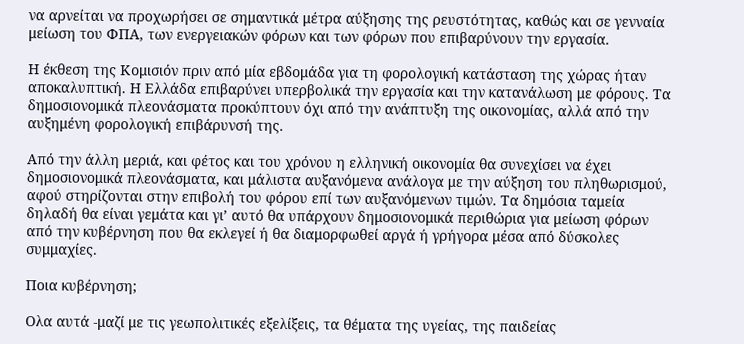να αρνείται να προχωρήσει σε σημαντικά μέτρα αύξησης της ρευστότητας, καθώς και σε γενναία μείωση του ΦΠΑ, των ενεργειακών φόρων και των φόρων που επιβαρύνουν την εργασία.

Η έκθεση της Κομισιόν πριν από μία εβδομάδα για τη φορολογική κατάσταση της χώρας ήταν αποκαλυπτική. Η Ελλάδα επιβαρύνει υπερβολικά την εργασία και την κατανάλωση με φόρους. Τα δημοσιονομικά πλεονάσματα προκύπτουν όχι από την ανάπτυξη της οικονομίας, αλλά από την αυξημένη φορολογική επιβάρυνσή της.

Από την άλλη μεριά, και φέτος και του χρόνου η ελληνική οικονομία θα συνεχίσει να έχει δημοσιονομικά πλεονάσματα, και μάλιστα αυξανόμενα ανάλογα με την αύξηση του πληθωρισμού, αφού στηρίζονται στην επιβολή του φόρου επί των αυξανόμενων τιμών. Τα δημόσια ταμεία δηλαδή θα είναι γεμάτα και γι’ αυτό θα υπάρχουν δημοσιονομικά περιθώρια για μείωση φόρων από την κυβέρνηση που θα εκλεγεί ή θα διαμορφωθεί αργά ή γρήγορα μέσα από δύσκολες συμμαχίες.

Ποια κυβέρνηση;

Ολα αυτά -μαζί με τις γεωπολιτικές εξελίξεις, τα θέματα της υγείας, της παιδείας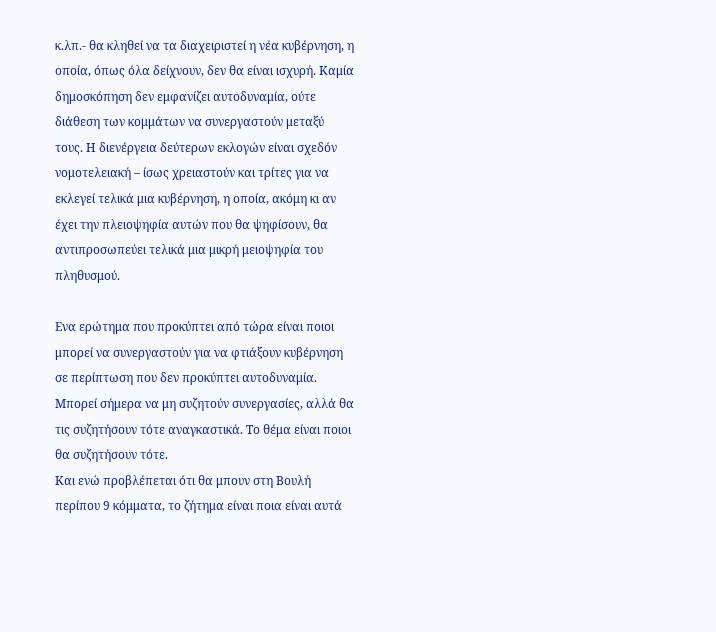κ.λπ.- θα κληθεί να τα διαχειριστεί η νέα κυβέρνηση, η οποία, όπως όλα δείχνουν, δεν θα είναι ισχυρή. Καμία δημοσκόπηση δεν εμφανίζει αυτοδυναμία, ούτε διάθεση των κομμάτων να συνεργαστούν μεταξύ τους. Η διενέργεια δεύτερων εκλογών είναι σχεδόν νομοτελειακή – ίσως χρειαστούν και τρίτες για να εκλεγεί τελικά μια κυβέρνηση, η οποία, ακόμη κι αν έχει την πλειοψηφία αυτών που θα ψηφίσουν, θα αντιπροσωπεύει τελικά μια μικρή μειοψηφία του πληθυσμού.

Ενα ερώτημα που προκύπτει από τώρα είναι ποιοι μπορεί να συνεργαστούν για να φτιάξουν κυβέρνηση σε περίπτωση που δεν προκύπτει αυτοδυναμία. Μπορεί σήμερα να μη συζητούν συνεργασίες, αλλά θα τις συζητήσουν τότε αναγκαστικά. Το θέμα είναι ποιοι θα συζητήσουν τότε.
Και ενώ προβλέπεται ότι θα μπουν στη Βουλή περίπου 9 κόμματα, το ζήτημα είναι ποια είναι αυτά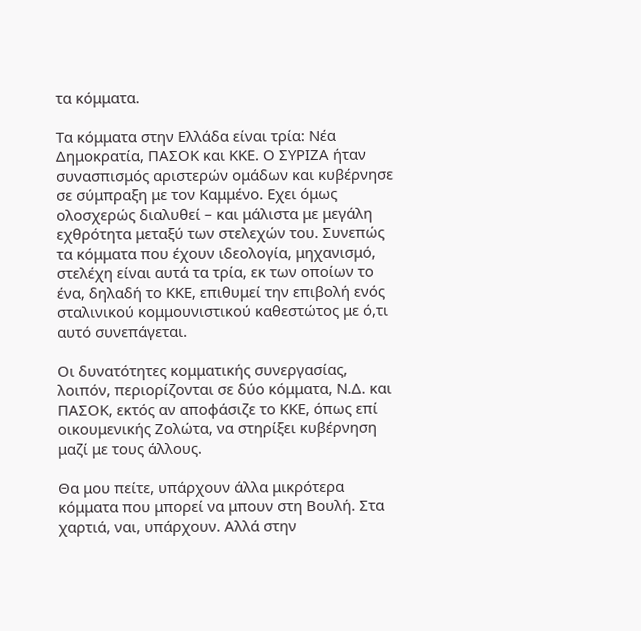τα κόμματα.

Τα κόμματα στην Ελλάδα είναι τρία: Νέα Δημοκρατία, ΠΑΣΟΚ και ΚΚΕ. Ο ΣΥΡΙΖΑ ήταν συνασπισμός αριστερών ομάδων και κυβέρνησε σε σύμπραξη με τον Καμμένο. Εχει όμως ολοσχερώς διαλυθεί – και μάλιστα με μεγάλη εχθρότητα μεταξύ των στελεχών του. Συνεπώς τα κόμματα που έχουν ιδεολογία, μηχανισμό, στελέχη είναι αυτά τα τρία, εκ των οποίων το ένα, δηλαδή το ΚΚΕ, επιθυμεί την επιβολή ενός σταλινικού κομμουνιστικού καθεστώτος με ό,τι αυτό συνεπάγεται.

Οι δυνατότητες κομματικής συνεργασίας, λοιπόν, περιορίζονται σε δύο κόμματα, Ν.Δ. και ΠΑΣΟΚ, εκτός αν αποφάσιζε το ΚΚΕ, όπως επί οικουμενικής Ζολώτα, να στηρίξει κυβέρνηση μαζί με τους άλλους.

Θα μου πείτε, υπάρχουν άλλα μικρότερα κόμματα που μπορεί να μπουν στη Βουλή. Στα χαρτιά, ναι, υπάρχουν. Αλλά στην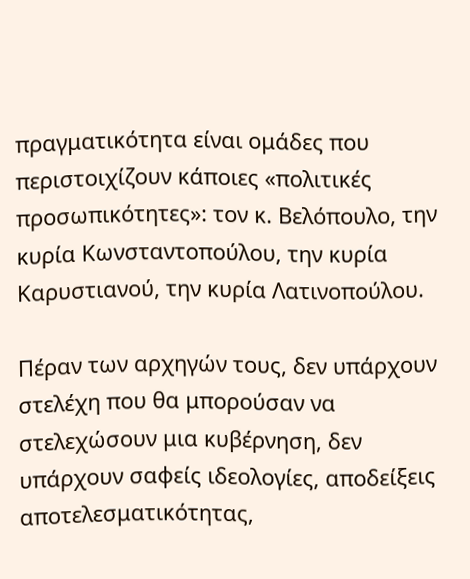πραγματικότητα είναι ομάδες που περιστοιχίζουν κάποιες «πολιτικές προσωπικότητες»: τον κ. Βελόπουλο, την κυρία Κωνσταντοπούλου, την κυρία Καρυστιανού, την κυρία Λατινοπούλου.

Πέραν των αρχηγών τους, δεν υπάρχουν στελέχη που θα μπορούσαν να στελεχώσουν μια κυβέρνηση, δεν υπάρχουν σαφείς ιδεολογίες, αποδείξεις αποτελεσματικότητας,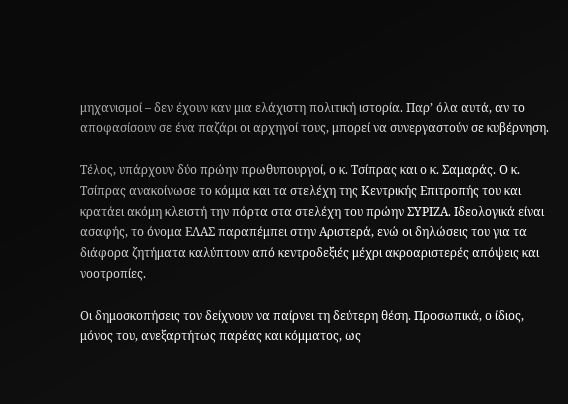μηχανισμοί – δεν έχουν καν μια ελάχιστη πολιτική ιστορία. Παρ’ όλα αυτά, αν το αποφασίσουν σε ένα παζάρι οι αρχηγοί τους, μπορεί να συνεργαστούν σε κυβέρνηση.

Τέλος, υπάρχουν δύο πρώην πρωθυπουργοί, ο κ. Τσίπρας και ο κ. Σαμαράς. Ο κ. Τσίπρας ανακοίνωσε το κόμμα και τα στελέχη της Κεντρικής Επιτροπής του και κρατάει ακόμη κλειστή την πόρτα στα στελέχη του πρώην ΣΥΡΙΖΑ. Ιδεολογικά είναι ασαφής, το όνομα ΕΛΑΣ παραπέμπει στην Αριστερά, ενώ οι δηλώσεις του για τα διάφορα ζητήματα καλύπτουν από κεντροδεξιές μέχρι ακροαριστερές απόψεις και νοοτροπίες.

Οι δημοσκοπήσεις τον δείχνουν να παίρνει τη δεύτερη θέση. Προσωπικά, ο ίδιος, μόνος του, ανεξαρτήτως παρέας και κόμματος, ως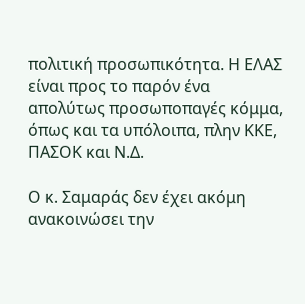πολιτική προσωπικότητα. Η ΕΛΑΣ είναι προς το παρόν ένα απολύτως προσωποπαγές κόμμα, όπως και τα υπόλοιπα, πλην ΚΚΕ, ΠΑΣΟΚ και Ν.Δ.

Ο κ. Σαμαράς δεν έχει ακόμη ανακοινώσει την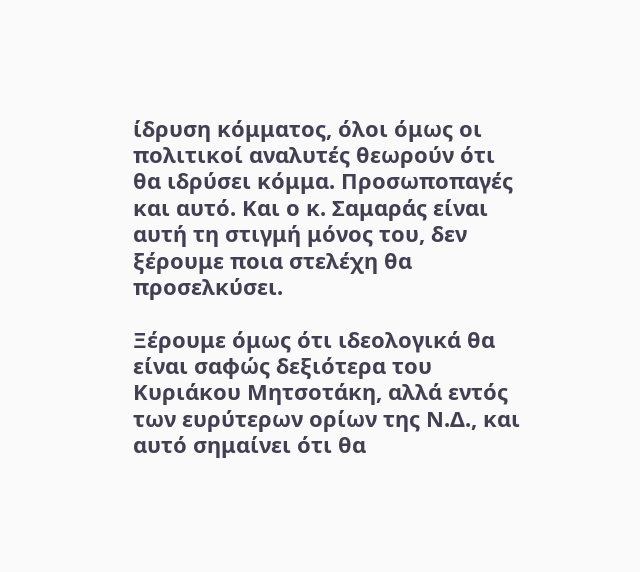ίδρυση κόμματος, όλοι όμως οι πολιτικοί αναλυτές θεωρούν ότι θα ιδρύσει κόμμα. Προσωποπαγές και αυτό. Και ο κ. Σαμαράς είναι αυτή τη στιγμή μόνος του, δεν ξέρουμε ποια στελέχη θα προσελκύσει.

Ξέρουμε όμως ότι ιδεολογικά θα είναι σαφώς δεξιότερα του Κυριάκου Μητσοτάκη, αλλά εντός των ευρύτερων ορίων της Ν.Δ., και αυτό σημαίνει ότι θα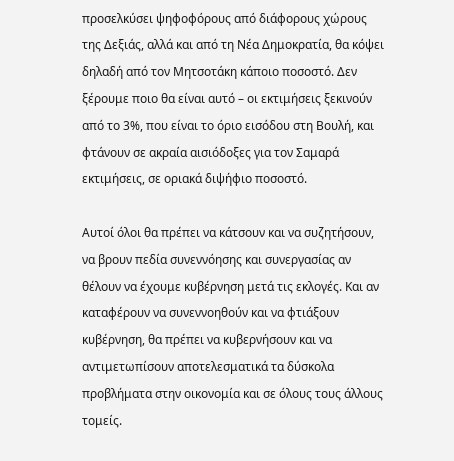προσελκύσει ψηφοφόρους από διάφορους χώρους της Δεξιάς, αλλά και από τη Νέα Δημοκρατία, θα κόψει δηλαδή από τον Μητσοτάκη κάποιο ποσοστό. Δεν ξέρουμε ποιο θα είναι αυτό – οι εκτιμήσεις ξεκινούν από το 3%, που είναι το όριο εισόδου στη Βουλή, και φτάνουν σε ακραία αισιόδοξες για τον Σαμαρά εκτιμήσεις, σε οριακά διψήφιο ποσοστό.

Αυτοί όλοι θα πρέπει να κάτσουν και να συζητήσουν, να βρουν πεδία συνεννόησης και συνεργασίας αν θέλουν να έχουμε κυβέρνηση μετά τις εκλογές. Και αν καταφέρουν να συνεννοηθούν και να φτιάξουν κυβέρνηση, θα πρέπει να κυβερνήσουν και να αντιμετωπίσουν αποτελεσματικά τα δύσκολα προβλήματα στην οικονομία και σε όλους τους άλλους τομείς.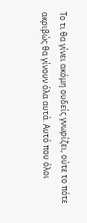Το τι θα γίνει ακόμη ουδείς γνωρίζει, ούτε το πότε ακριβώς θα γίνουν όλα αυτά. Αυτό που όλοι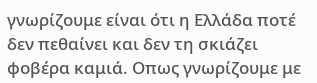γνωρίζουμε είναι ότι η Ελλάδα ποτέ δεν πεθαίνει και δεν τη σκιάζει φοβέρα καμιά. Οπως γνωρίζουμε με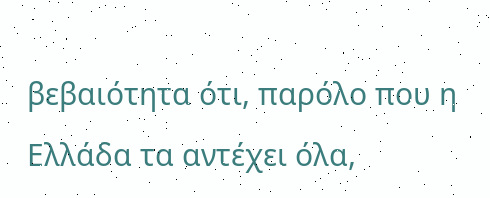βεβαιότητα ότι, παρόλο που η Ελλάδα τα αντέχει όλα,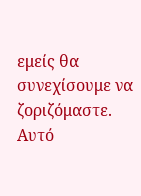εμείς θα συνεχίσουμε να ζοριζόμαστε. Αυτό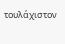τουλάχιστον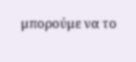μπορούμε να το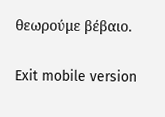θεωρούμε βέβαιο.

Exit mobile version